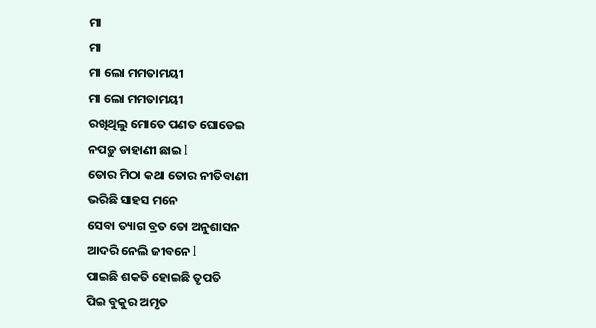ମା
ମା
ମା ଲୋ ମମତାମୟୀ
ମା ଲୋ ମମତାମୟୀ
ରଖିଥିଲୁ ମୋତେ ପଣତ ଘୋଡେଇ
ନପଡ଼ୁ ଡାହାଣୀ ଛାଇ l
ତୋର ମିଠା କଥା ତୋର ନୀତିବାଣୀ
ଭରିଛି ସାହସ ମନେ
ସେବା ତ୍ୟାଗ ବ୍ରତ ତୋ ଅନୁଶାସନ
ଆଦରି ନେଲି ଜୀବନେ l
ପାଇଛି ଶକତି ହୋଇଛି ତୃପତି
ପିଇ ବୁକୁର ଅମୃତ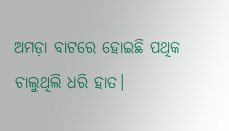ଅମଡ଼ା ବାଟରେ ହୋଇଛି ପଥିକ
ଚାଲୁଥିଲି ଧରି ହାତ।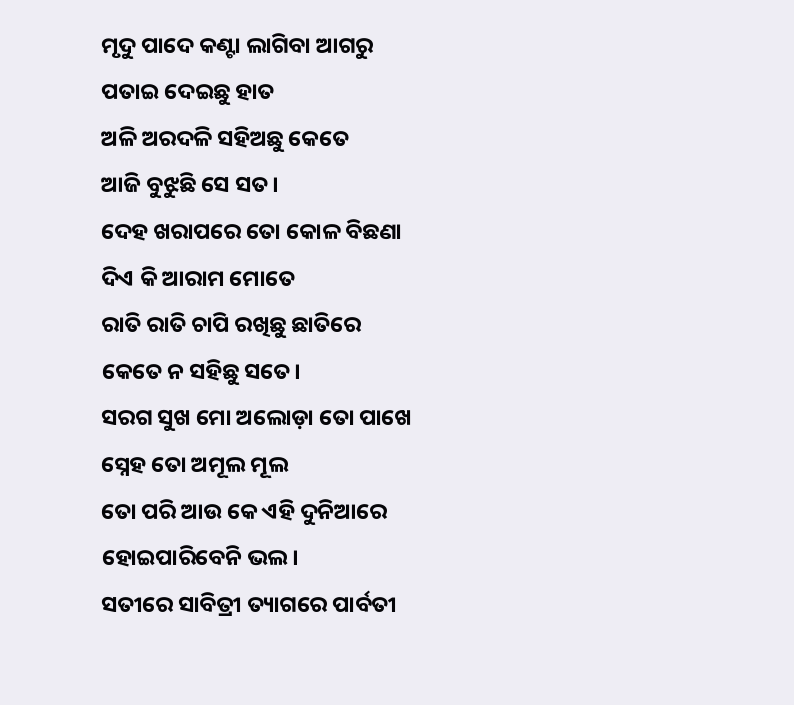ମୃଦୁ ପାଦେ କଣ୍ଟା ଲାଗିବା ଆଗରୁ
ପତାଇ ଦେଇଛୁ ହାତ
ଅଳି ଅରଦଳି ସହିଅଛୁ କେତେ
ଆଜି ବୁଝୁଛି ସେ ସତ।
ଦେହ ଖରାପରେ ତୋ କୋଳ ବିଛଣା
ଦିଏ କି ଆରାମ ମୋତେ
ରାତି ରାତି ଚାପି ରଖିଛୁ ଛାତିରେ
କେତେ ନ ସହିଛୁ ସତେ।
ସରଗ ସୁଖ ମୋ ଅଲୋଡ଼ା ତୋ ପାଖେ
ସ୍ନେହ ତୋ ଅମୂଲ ମୂଲ
ତୋ ପରି ଆଉ କେ ଏହି ଦୁନିଆରେ
ହୋଇପାରିବେନି ଭଲ।
ସତୀରେ ସାବିତ୍ରୀ ତ୍ୟାଗରେ ପାର୍ବତୀ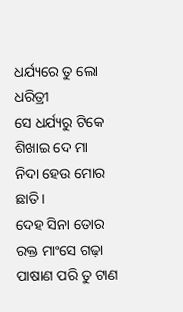ଧର୍ଯ୍ୟରେ ତୁ ଲୋ ଧରିତ୍ରୀ
ସେ ଧର୍ଯ୍ୟରୁ ଟିକେ ଶିଖାଇ ଦେ ମା
ନିଦା ହେଉ ମୋର ଛାତି।
ଦେହ ସିନା ତୋର ରକ୍ତ ମାଂସେ ଗଢ଼ା
ପାଷାଣ ପରି ତୁ ଟାଣ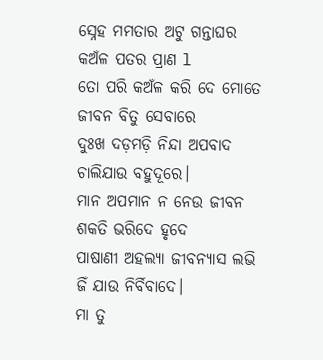ସ୍ନେହ ମମତାର ଅଟୁ ଗନ୍ତାଘର
କଅଁଳ ପତର ପ୍ରାଣ l
ତୋ ପରି କଅଁଳ କରି ଦେ ମୋତେ
ଜୀବନ ବିତୁ ସେବାରେ
ଦୁଃଖ ଦଡ଼ମଡ଼ି ନିନ୍ଦା ଅପବାଦ
ଚାଲିଯାଉ ବହୁଦୂରେ।
ମାନ ଅପମାନ ନ ନେଉ ଜୀବନ
ଶକତି ଭରିଦେ ହୃଦେ
ପାଷାଣୀ ଅହଲ୍ୟା ଜୀବନ୍ୟାସ ଲଭି
ଜିଁ ଯାଉ ନିର୍ବିବାଦେ।
ମା ତୁ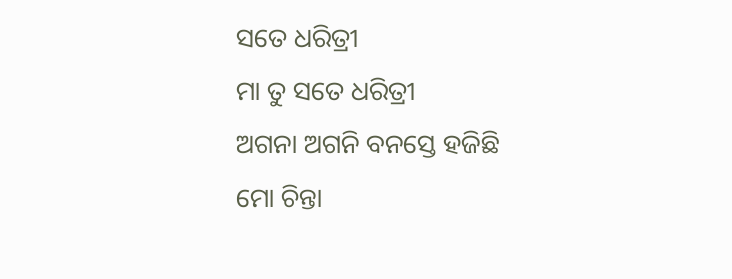ସତେ ଧରିତ୍ରୀ
ମା ତୁ ସତେ ଧରିତ୍ରୀ
ଅଗନା ଅଗନି ବନସ୍ତେ ହଜିଛି
ମୋ ଚିନ୍ତା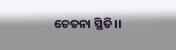ଚେତନା ସ୍ଥିତି।।